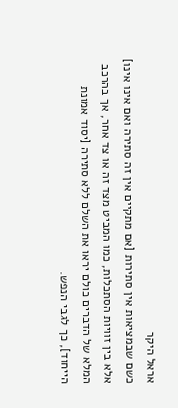אראל היקר
כשם שבמציאות אין סתירות [אם מתקיים אין זה סתירה ואם אינו אינו] אלא בין זוויות הסתכלות, כמו המביט מצד זה או צד אחר, אך בהרכב המלא של הדברים כולם יראו את השלם ללא סתירה [יסוד אמונת הייחוד], כך לגבי הנפש.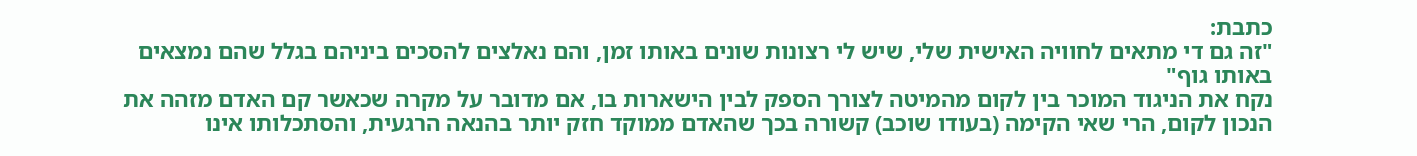כתבת:
"זה גם די מתאים לחוויה האישית שלי, שיש לי רצונות שונים באותו זמן, והם נאלצים להסכים ביניהם בגלל שהם נמצאים באותו גוף"
נקח את הניגוד המוכר בין לקום מהמיטה לצורך הספק לבין הישארות בו, אם מדובר על מקרה שכאשר קם האדם מזהה את הנכון לקום, הרי שאי הקימה (בעודו שוכב) קשורה בכך שהאדם ממוקד חזק יותר בהנאה הרגעית, והסתכלותו אינו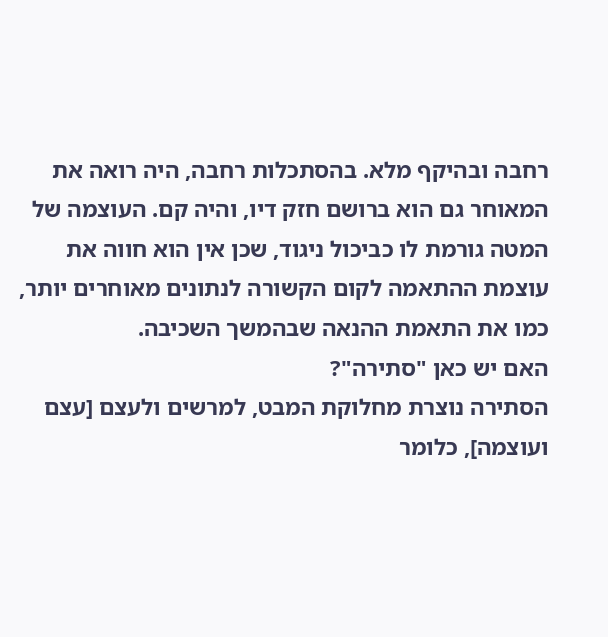רחבה ובהיקף מלא. בהסתכלות רחבה, היה רואה את המאוחר גם הוא ברושם חזק דיו, והיה קם. העוצמה של המטה גורמת לו כביכול ניגוד, שכן אין הוא חווה את עוצמת ההתאמה לקום הקשורה לנתונים מאוחרים יותר, כמו את התאמת ההנאה שבהמשך השכיבה.
האם יש כאן "סתירה"?
הסתירה נוצרת מחלוקת המבט, למרשים ולעצם [עצם ועוצמה], כלומר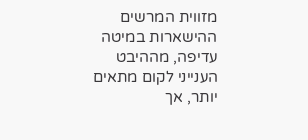מזווית המרשים ההישארות במיטה עדיפה, מההיבט הענייני לקום מתאים יותר, אך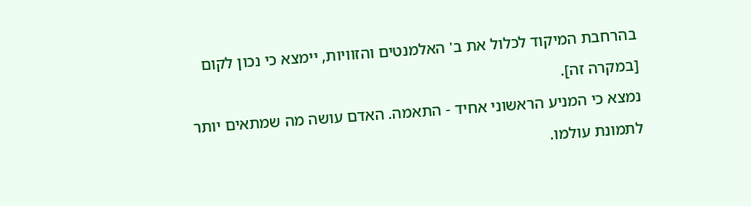בהרחבת המיקוד לכלול את ב' האלמנטים והזוויות, יימצא כי נכון לקום [במקרה זה].
נמצא כי המניע הראשוני אחיד - התאמה. האדם עושה מה שמתאים יותר לתמונת עולמו.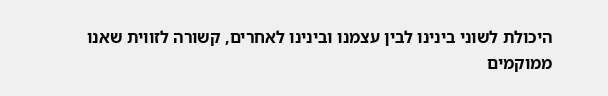היכולת לשוני בינינו לבין עצמנו ובינינו לאחרים, קשורה לזווית שאנו ממוקמים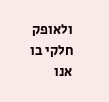ולאופק חלקי בו אנו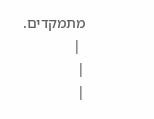מתמקדים.
 |
|
|